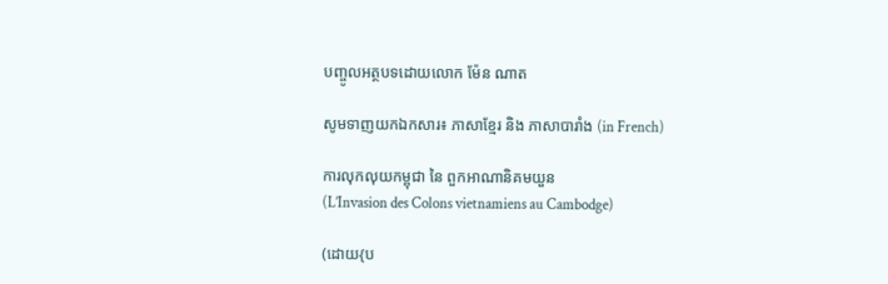បញ្ចូលអត្ថបទដោយលោក ម៉ែន ណាត

សូមទាញយកឯកសារ៖ ភាសាខ្មែរ និង ភាសាបារាំង (in French)

ការលុកលុយកម្ពុជា នៃ ពួកអាណានិគមយួន
(L’Invasion des Colons vietnamiens au Cambodge)

(ដោយ{ប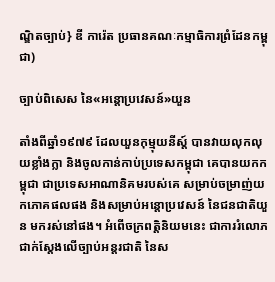ណ្ឌិតច្បាប់} ឌី ការ៉េត ប្រធានគណៈកម្មាធិការព្រំដែនកម្ពុជា)

ច្បាប់ពិសេស នៃ«អន្តោប្រវេសន៍»យួន

តាំងពីឆ្នាំ១៩៧៩ ដែលយួនកុម្មុយនីស្ត៍ បានវាយលុកលុយខ្លាំងក្លា និងចូលកាន់កាប់ប្រទេសកម្ពុជា គេបានយកកម្ពុជា ជាប្រទេសអាណានិគមរបស់គេ សម្រាប់ចម្រាញ់យកភោគផលផង និងសម្រាប់អន្តោប្រវេសន៍ នៃជនជាតិយួន មករស់នៅផង។ អំពើចក្រពត្តិនិយមនេះ ជាការរំលោភជាក់ស្តែងលើច្បាប់អន្តរជាតិ នៃស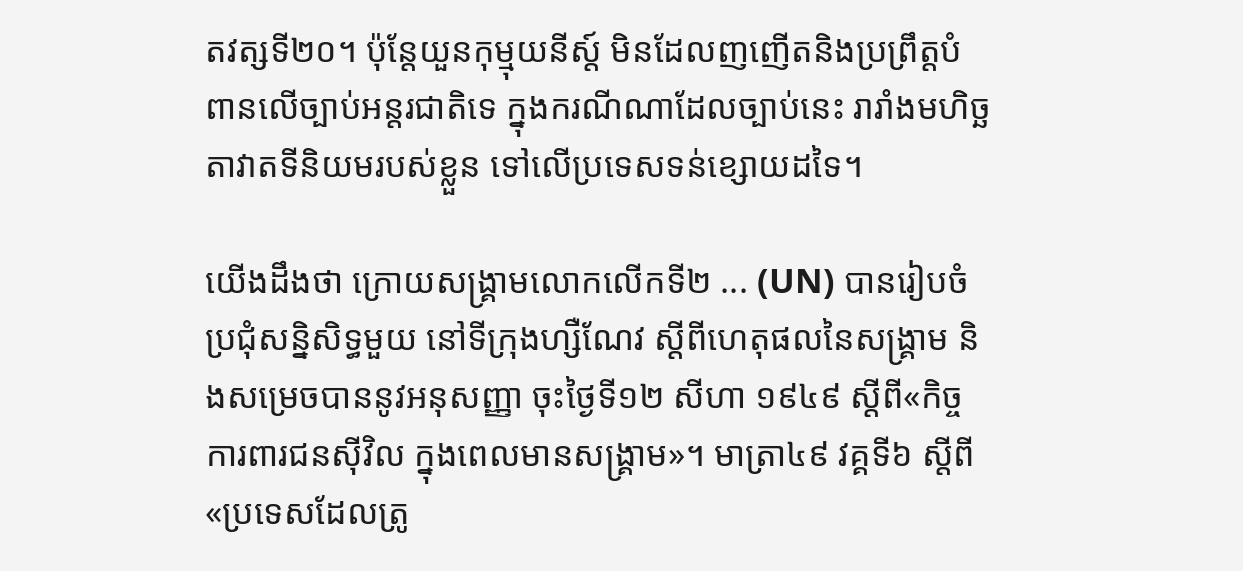តវត្សទី២០។ ប៉ុន្តែយួនកុម្មុយនីស្ត៍ មិនដែលញញើតនិងប្រព្រឹត្តបំពានលើច្បាប់អន្តរជាតិទេ ក្នុងករណីណាដែលច្បាប់នេះ រារាំងមហិច្ឆតាវាតទីនិយមរបស់ខ្លួន ទៅលើប្រទេសទន់ខ្សោយដទៃ។

យើងដឹងថា ក្រោយសង្គ្រាមលោកលើកទី២ ... (UN) បានរៀបចំប្រជុំសន្និសិទ្ធមួយ នៅទីក្រុងហ្សឺណែវ ស្តីពីហេតុផលនៃសង្គ្រាម និងសម្រេចបាននូវអនុសញ្ញា ចុះថ្ងៃទី១២ សីហា ១៩៤៩ ស្តីពី«កិច្ចការពារជនស៊ីវិល ក្នុងពេលមានសង្រ្គាម»។ មាត្រា៤៩ វគ្គទី៦ ស្តីពី«ប្រទេសដែលត្រូ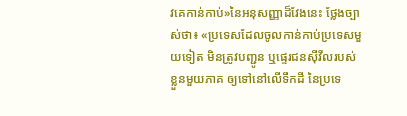វគេកាន់កាប់»នៃអនុសញ្ញាដ៏វែងនេះ ថ្លែងច្បាស់ថា៖ «ប្រទេសដែលចូលកាន់កាប់ប្រទេសមួយទៀត មិនត្រូវបញ្ជូន ឬផ្ទេរជនស៊ីវីលរបស់ខ្លួនមួយភាគ ឲ្យទៅនៅលើទឹកដី នៃប្រទេ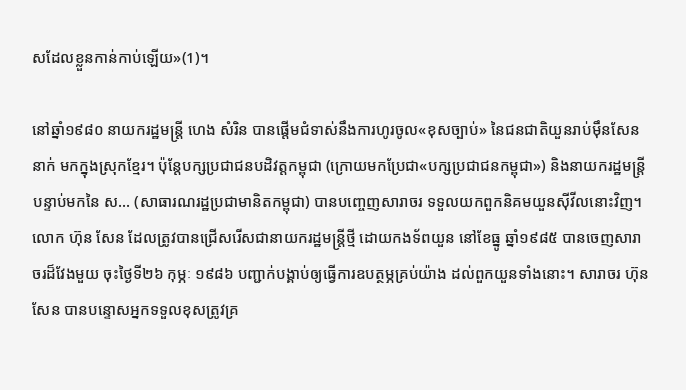សដែលខ្លួនកាន់កាប់ឡើយ»(1)។

នៅឆ្នាំ១៩៨០ នាយករដ្ឋមន្ត្រី ហេង សំរិន បានផ្តើមជំទាស់នឹងការហូរចូល«ខុសច្បាប់» នៃជនជាតិយួនរាប់ម៉ឹនសែននាក់ មកក្នុងស្រុកខ្មែរ។ ប៉ុន្តែបក្សប្រជាជនបដិវត្តកម្ពុជា (ក្រោយមកប្រែជា«បក្សប្រជាជនកម្ពុជា») និងនាយករដ្ឋមន្ត្រីបន្ទាប់មកនៃ ស... (សាធារណរដ្ឋប្រជាមានិតកម្ពុជា) បានបញ្ចេញសារាចរ ទទួលយកពួកនិគមយួនស៊ីវីលនោះវិញ។ លោក ហ៊ុន សែន ដែលត្រូវបានជ្រើសរើសជានាយករដ្ឋមន្ត្រីថ្មី ដោយកងទ័ពយួន នៅខែធ្នូ ឆ្នាំ១៩៨៥ បានចេញសារាចរដ៏វែងមួយ ចុះថ្ងៃទី២៦ កុម្ភៈ ១៩៨៦ បញ្ជាក់បង្គាប់ឲ្យធ្វើការឧបត្ថម្ភគ្រប់យ៉ាង ដល់ពួកយួនទាំងនោះ។ សារាចរ ហ៊ុន សែន បានបន្ទោសអ្នកទទួលខុសត្រូវគ្រ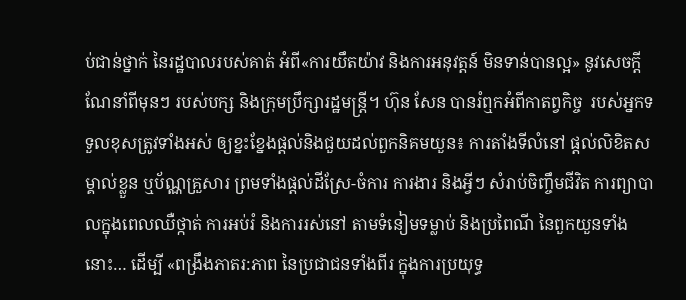ប់ជាន់ថ្នាក់ នៃរដ្ឋបាលរបស់គាត់ អំពី«ការយឹតយ៉ាវ និងការអនុវត្តន៍ មិនទាន់បានល្អ» នូវសេចក្តីណែនាំពីមុនៗ របស់បក្ស និងក្រុមប្រឹក្សារដ្ឋមន្ត្រី។ ហ៊ុន សែន បានរំឮកអំពីកាតព្វកិច្ច  របស់អ្នកទទួលខុសត្រូវទាំងអស់ ឲ្យខ្នះខ្នែងផ្តល់និងជួយដល់ពួកនិគមយួន៖ ការតាំងទីលំនៅ ផ្តល់លិខិតសម្គាល់ខ្លួន ឬប័ណ្ណគ្រួសារ ព្រមទាំងផ្តល់ដីស្រែ-ចំការ ការងារ និងអ្វីៗ សំរាប់ចិញ្ចឹមជីវិត ការព្យាបាលក្នុងពេលឈឺថ្កាត់ ការអប់រំ និងការរស់នៅ តាមទំនៀមទម្លាប់ និងប្រពៃណី នៃពួកយួនទាំងនោះ… ដើម្បី «ពង្រឹងភាតរ:ភាព នៃប្រជាជនទាំងពីរ ក្នុងការប្រយុទ្ធ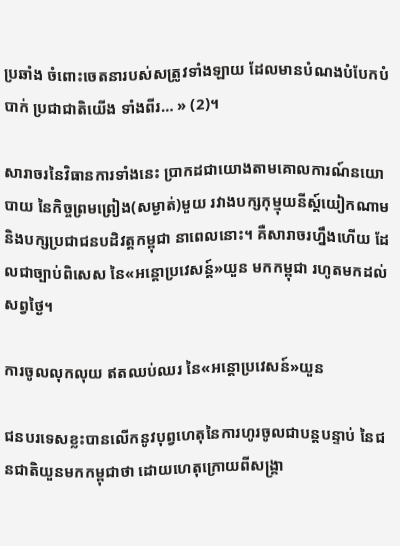ប្រឆាំង ចំពោះចេតនារបស់សត្រូវទាំងឡាយ ដែលមានបំណងបំបែកបំបាក់ ប្រជាជាតិយើង ទាំងពីរ… » (2)។

សារាចរនៃវិធានការទាំងនេះ ប្រាកដជាយោងតាមគោលការណ៍នយោបាយ នៃកិច្ចព្រមព្រៀង(សម្ងាត់)មួយ រវាងបក្សកុម្មុយនីស្ត៍យៀកណាម និងបក្សប្រជាជនបដិវត្តកម្ពុជា នាពេលនោះ។ គឺសារាចរហ្នឹងហើយ ដែលជាច្បាប់ពិសេស នៃ«អន្តោប្រវេសន្ត៍»យួន មកកម្ពុជា រហូតមកដល់សព្វថ្ងៃ។

ការចូលលុកលុយ ឥតឈប់ឈរ នៃ«អន្តោប្រវេសន៍»យួន

ជនបរទេសខ្លះបានលើកនូវបុព្វហេតុនៃការហូរចូលជាបន្តបន្ទាប់ នៃជនជាតិយួនមកកម្ពុជាថា ដោយហេតុក្រោយពីសង្គ្រា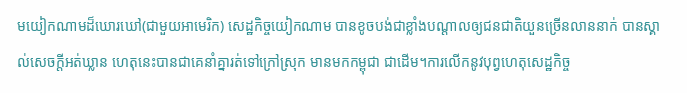មយៀកណាមដ៏ឃោរឃៅ(ជាមួយអាមេរិក) សេដ្ឋកិច្ចយៀកណាម បានខូចបង់ជាខ្លាំងបណ្តាលឲ្យជនជាតិយួនច្រើនលាននាក់ បានស្គាល់សេចក្តីអត់ឃ្លាន ហេតុនេះបានជាគេនាំគ្នារត់ទៅក្រៅស្រុក មានមកកម្ពុជា ជាដើម។ការលើកនូវបុព្វហេតុសេដ្ឋកិច្ច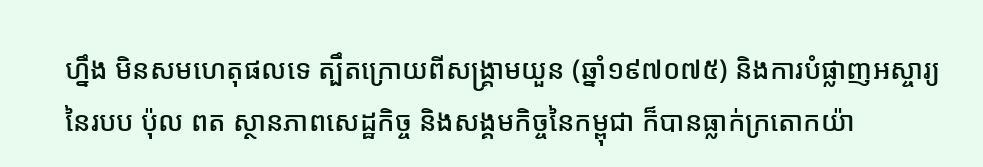ហ្នឹង មិនសមហេតុផលទេ ត្បឹតក្រោយពីសង្គ្រាមយួន (ឆ្នាំ១៩៧០៧៥) និងការបំផ្លាញអស្ចារ្យនៃរបប ប៉ុល ពត ស្ថានភាពសេដ្ឋកិច្ច និងសង្គមកិច្ចនៃកម្ពុជា ក៏បានធ្លាក់ក្រតោកយ៉ា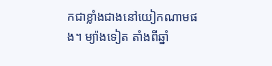កជាខ្លាំងជាងនៅយៀកណាមផង។ ម្យ៉ាងទៀត តាំងពីឆ្នាំ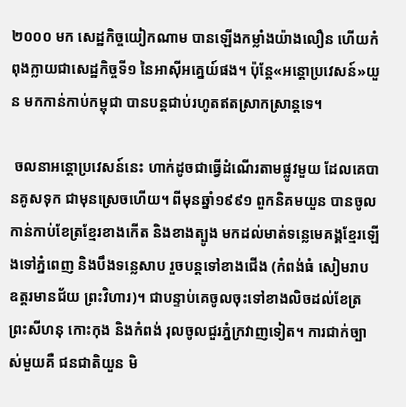២០០០ មក សេដ្ឋកិច្ចយៀកណាម បានឡើងកម្លាំងយ៉ាងលឿន ហើយកំពុងក្លាយជាសេដ្ឋកិច្ចទី១ នៃអាស៊ីអគ្នេយ៍ផង។ ប៉ុន្តែ«អន្តោប្រវេសន៍»យួន មកកាន់កាប់កម្ពុជា បានបន្តជាប់រហូតឥតស្រាកស្រាន្តទេ។

 ចលនាអន្តោប្រវេសន៍នេះ ហាក់ដូចជាធ្វើដំណើរតាមផ្លូវមួយ ដែលគេបានគូសទុក ជាមុនស្រេចហើយ។ ពីមុនឆ្នាំ១៩៩១ ពួកនិគមយួន បានចូលកាន់កាប់ខែត្រខ្មែរខាងកើត និងខាងត្បូង មកដល់មាត់ទន្លេមេគង្គខ្មែរឡើងទៅភ្នំពេញ និងបឹងទន្លេសាប រួចបន្តទៅខាងជើង (កំពង់ធំ សៀមរាប ឧត្តរមានជ័យ ព្រះវិហារ)។ ជាបន្ទាប់គេចូលចុះទៅខាងលិចដល់ខែត្រព្រះសីហនុ កោះកុង និងកំពង់ រុលចូលជួរភ្នំក្រវាញទៀត។ ការជាក់ច្បាស់មួយគឺ ជនជាតិយួន មិ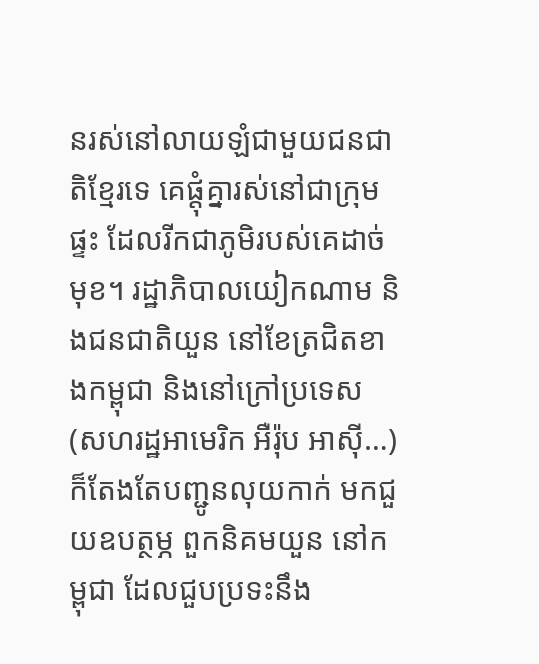នរស់នៅលាយឡំជាមួយជនជាតិខ្មែរទេ គេផ្តុំគ្នារស់នៅជាក្រុមផ្ទះ ដែលរីកជាភូមិរបស់គេដាច់មុខ។ រដ្ឋាភិបាលយៀកណាម និងជនជាតិយួន នៅខែត្រជិតខាងកម្ពុជា និងនៅក្រៅប្រទេស (សហរដ្ឋអាមេរិក អឺរ៉ុប អាស៊ី…) ក៏តែងតែបញ្ជូនលុយកាក់ មកជួយឧបត្ថម្ភ ពួកនិគមយួន នៅកម្ពុជា ដែលជួបប្រទះនឹង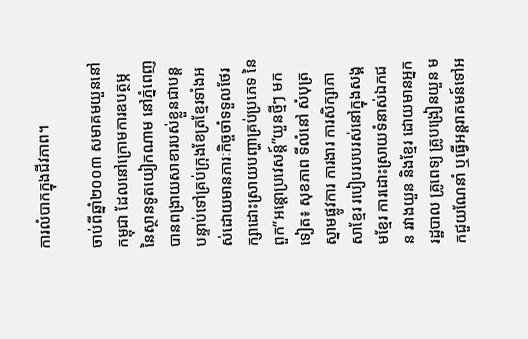ការលំបាកក្នុងជីវភាព។

ចាប់ពីឆ្នាំ២០០៣ សមាគមយួននៅកម្ពុជា ដែលនៅក្រោមការឧបត្ថម្ភនៃស្ថានទូតយៀកណាម នៅភ្នំពេញ បានពង្រាយសាខារបស់ខ្លួនជាបន្តបន្ទាប់ទៅគ្រប់ក្រុងខែត្រខ្មែរទាំងអស់ដោយមានភារៈកិច្ចចាំទទួលថែរក្សាដោះស្រាយបញ្ហាគ្រប់ប្រភេទ នៃពួក”អន្តោប្រវេសន្ត៍”យួនថ្មីៗ មកទៀត៖ សុខភាព ទីលំនៅ សំបុត្រស្នាមផ្លូវការ ការងារ ការសិក្សាភាសាខ្មែរ របៀបរបបរស់នៅក្នុងសង្គមខ្មែរ ការដោះស្រាយទំនាស់ឯកជន រវាងយួន និងខ្មែរ ដោយមានអ្នករដ្ឋបាល គ្រូពេទ្យ គ្រូបង្រៀនយួន មកជួយណែនាំ ឬធ្វើអន្តរាគមន៍ទៅអ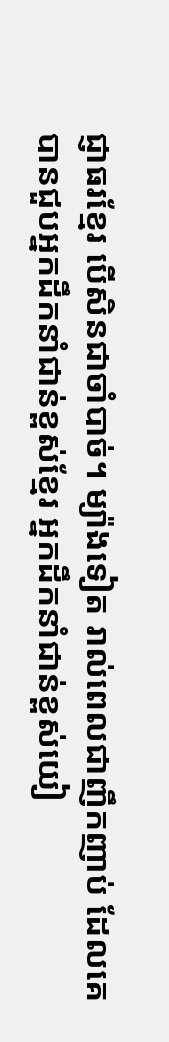ជ្ញាធរខ្មែរ បើសិនជាចាំបាច់។ ម្យ៉ាងទៀត រាល់ពេលជាញឹកញាប់ ដែលគេបានជួបអ្នកដឹកនាំជាន់ខ្ពស់ខ្មែរ អ្នកដឹកនាំជាន់ខ្ពស់យៀ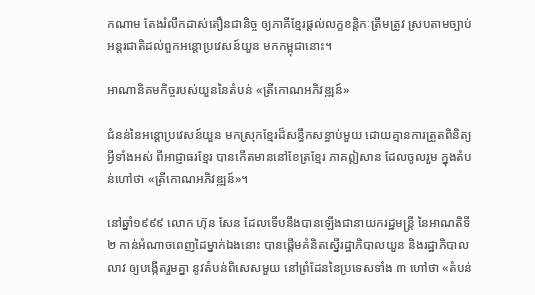កណាម តែងរំលឹកដាស់តឿនជានិច្ច ឲ្យភាគីខ្មែរផ្តល់លក្ខខន្តិកៈត្រឹមត្រូវ ស្របតាមច្បាប់អន្តរជាតិដល់ពួកអន្តោប្រវេសន៍យួន មកកម្ពុជានោះ។

អាណានិគមកិច្ចរបស់យួននៃតំបន់ «ត្រីកោណអភិវឌ្ឍន៍»

ជំនន់នៃអន្តោប្រវេសន៍យួន មកស្រុកខ្មែរដ៏សន្ធឹកសន្ធាប់មួយ ដោយគ្មានការត្រួតពិនិត្យអ្វីទាំងអស់ ពីអាជ្ញាធរខ្មែរ បានកើតមាននៅខែត្រខ្មែរ ភាគឦសាន ដែលចូលរួម ក្នុងតំបន់ហៅថា «ត្រីកោណអភិវឌ្ឍន៍»។

នៅឆ្នាំ១៩៩៩ លោក ហ៊ុន សែន ដែលទើបនឹងបានឡើងជានាយករដ្ឋមន្ត្រី នៃអាណតិទី២ កាន់អំណាចពេញដៃម្នាក់ឯងនោះ បានផ្តើមគំនិតស្នើរដ្ឋាភិបាលយួន និងរដ្ឋាភិបាលលាវ ឲ្យបង្កើតរួមគ្នា នូវតំបន់ពិសេសមួយ នៅព្រំដែននៃប្រទេសទាំង ៣ ហៅថា «តំបន់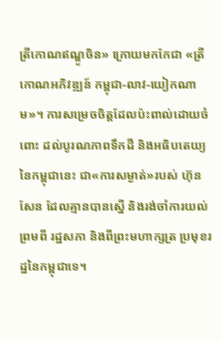ត្រីកោណឥណ្ឌូចិន» ក្រោយមកកែជា «ត្រីកោណអភិវឌ្ឍន៍ កម្ពុជា-លាវ-យៀកណាម»។ ការសម្រេចចិត្តដែលប៉ះពាល់ដោយចំពោះ ដល់បូរណភាពទឹកដី និងអធិបតេយ្យ នៃកម្ពុជានេះ ជា«ការសម្ងាត់»របស់ ហ៊ុន សែន ដែលគ្មានបានស្នើ និងរង់ចាំការយល់ព្រមពី រដ្ឋសភា និងពីព្រះមហាក្សត្រ ប្រមុខរដ្ឋនៃកម្ពុជាទេ។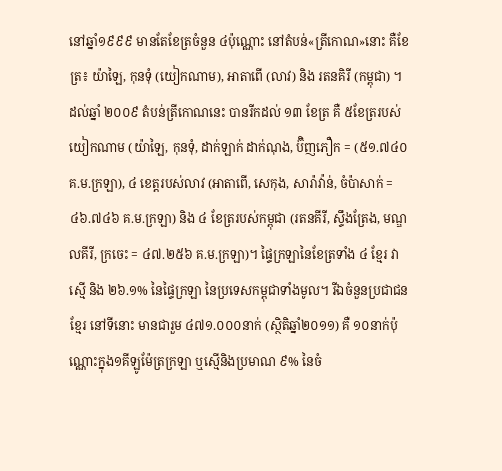នៅឆ្នាំ១៩៩៩ មានតែខែត្រចំនួន ៤ប៉ុណ្ណោះ នៅតំបន់«ត្រីកោណ»នោះ គឺខែត្រ៖ យ៉ាឡៃ, កុនទុំ (យៀកណាម), អាតាពើ (លាវ) និង រតនគិរី (កម្ពុជា) ។ ដល់ឆ្នាំ ២០០៩ តំបន់ត្រីកោណនេះ បានរីកដល់ ១៣ ខែត្រ គឺ ៥ខែត្ររបស់យៀកណាម (យ៉ាឡៃ, កុនទុំ, ដាក់ឡាក់ ដាក់ណុង, ប៊ិញភឿក = (៥១.៧៤០ គ.ម.ក្រឡា), ៤ ខេត្តរបស់លាវ (អាតាពើ, សេកុង, សារ៉ាវ៉ាន់, ចំប៉ាសាក់ = ៤៦.៧៤៦ គ.ម.ក្រឡា) និង ៤ ខែត្ររបស់កម្ពុជា (រតនគីរី, ស្ទឹងត្រែង, មណ្ឌលគីរី, ក្រចេះ = ៤៧.២៥៦ គ.ម.ក្រឡា)។ ផ្ទៃក្រឡានៃខែត្រទាំង ៤ ខ្មែរ វាស្មើ និង ២៦.១% នៃផ្ទៃក្រឡា នៃប្រទេសកម្ពុជាទាំងមូល។ រីឯចំនួនប្រជាជនខ្មែរ នៅទីនោះ មានជារួម ៤៧១.០០០នាក់ (ស្ថិតិឆ្នាំ២០១១) គឺ ១០នាក់ប៉ុណ្ណោះក្នុង១គីឡូម៉ែត្រក្រឡា ឬស្មើនិងប្រមាណ ៩% នៃចំ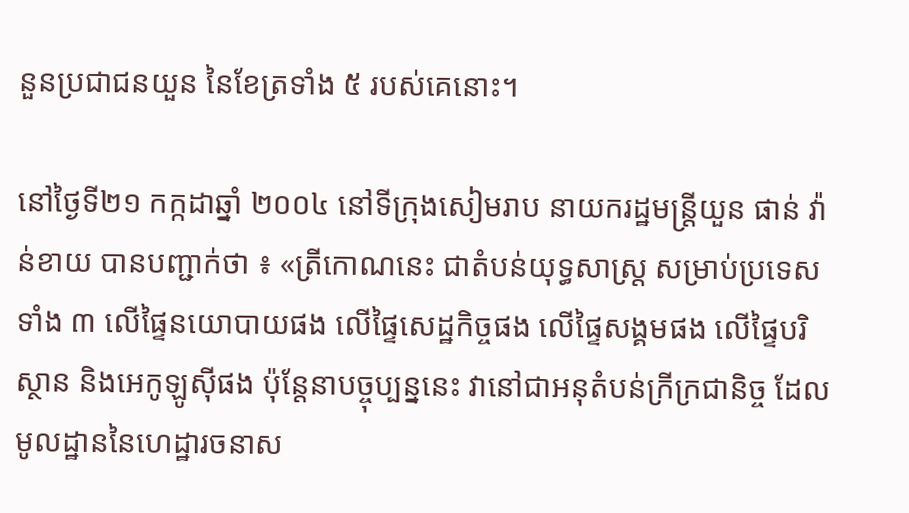នួនប្រជាជនយួន នៃខែត្រទាំង ៥ របស់គេនោះ។

នៅថ្ងៃទី២១ កក្កដាឆ្នាំ ២០០៤ នៅទីក្រុងសៀមរាប នាយករដ្ឋមន្រ្តីយួន ផាន់ វ៉ាន់ខាយ បានបញ្ជាក់ថា ៖ «ត្រីកោណនេះ ជាតំបន់យុទ្ធសាស្ត្រ សម្រាប់ប្រទេសទាំង ៣ លើផ្ទៃនយោបាយផង លើផ្ទៃសេដ្ឋកិច្ចផង លើផ្ទៃសង្គមផង លើផ្ទៃបរិស្ថាន និងអេកូឡូស៊ីផង ប៉ុន្តែនាបច្ចុប្បន្ននេះ វានៅជាអនុតំបន់ក្រីក្រជានិច្ច ដែលមូលដ្ឋាននៃហេដ្ឋារចនាស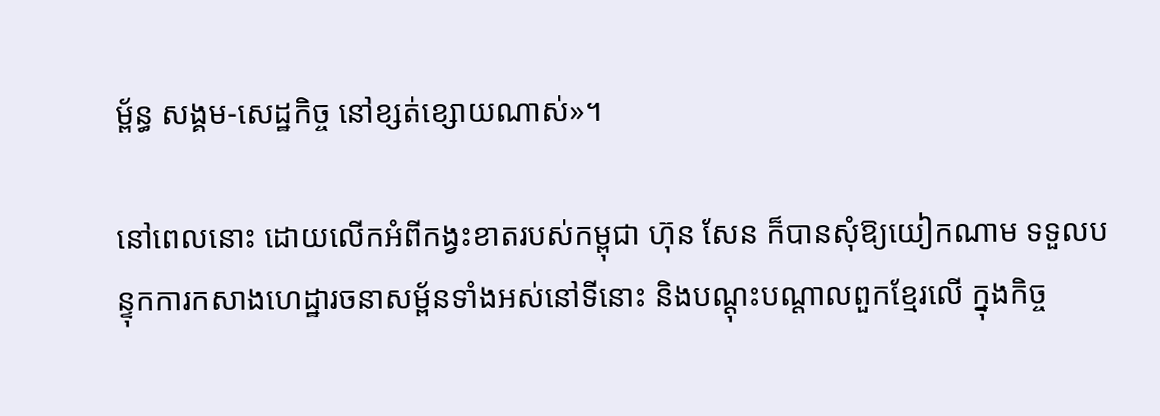ម្ព័ន្ធ សង្គម-សេដ្ឋកិច្ច នៅខ្សត់ខ្សោយណាស់»។

នៅពេលនោះ ដោយលើកអំពីកង្វះខាតរបស់កម្ពុជា ហ៊ុន សែន ក៏បានសុំឱ្យយៀកណាម ទទួលបន្ទុកការកសាងហេដ្ឋារចនាសម្ព័នទាំងអស់នៅទីនោះ និងបណ្តុះបណ្តាលពួកខ្មែរលើ ក្នុងកិច្ច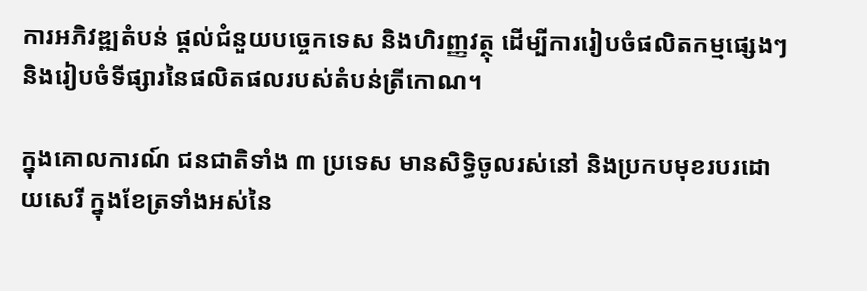ការអភិវឌ្ឍតំបន់ ផ្តល់ជំនួយបច្ចេកទេស និងហិរញ្ញវត្ថុ ដើម្បីការរៀបចំផលិតកម្មផ្សេងៗ និងរៀបចំទីផ្សារនៃផលិតផលរបស់តំបន់ត្រីកោណ។

ក្នុងគោលការណ៍ ជនជាតិទាំង ៣ ប្រទេស មានសិទ្ធិចូលរស់នៅ និងប្រកបមុខរបរដោយសេរី ក្នុងខែត្រទាំងអស់នៃ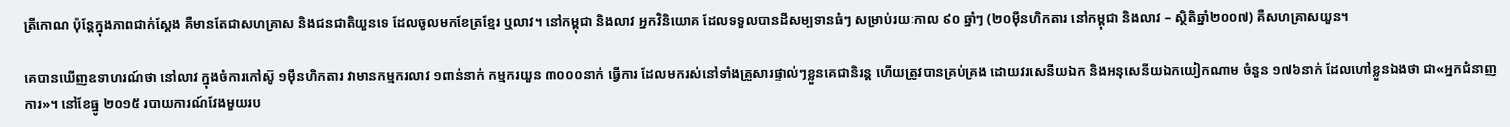ត្រីកោណ ប៉ុន្តែក្នុងភាពជាក់ស្តែង គឺមានតែជាសហគ្រាស និងជនជាតិយួនទេ ដែលចូលមកខែត្រខ្មែរ ឬលាវ។ នៅកម្ពុជា និងលាវ អ្នកវិនិយោគ ដែលទទួលបានដីសម្បទានធំៗ សម្រាប់រយៈកាល ៩០ ឆ្នាំៗ (២០ម៉ឹនហិកតារ នៅកម្ពុជា និងលាវ – ស្ថិតិឆ្នាំ២០០៧) គឺសហគ្រាសយួន។

គេបានឃើញឧទាហរណ៍ថា នៅលាវ ក្នុងចំការកៅស៊ូ ១ម៉ឹនហិកតារ វាមានកម្មករលាវ ១ពាន់នាក់ កម្មករយួន ៣០០០នាក់ ធ្វើការ ដែលមករស់នៅទាំងគ្រួសារផ្ទាល់ៗខ្លួនគេជានិរន្ត ហើយត្រូវបានគ្រប់គ្រង ដោយវរសេនីយឯក និងអនុសេនីយឯកយៀកណាម ចំនួន ១៧៦នាក់ ដែលហៅខ្លួនឯងថា ជា«អ្នកជំនាញការ»។ នៅខែធ្នូ ២០១៥ របាយការណ៍វែងមួយរប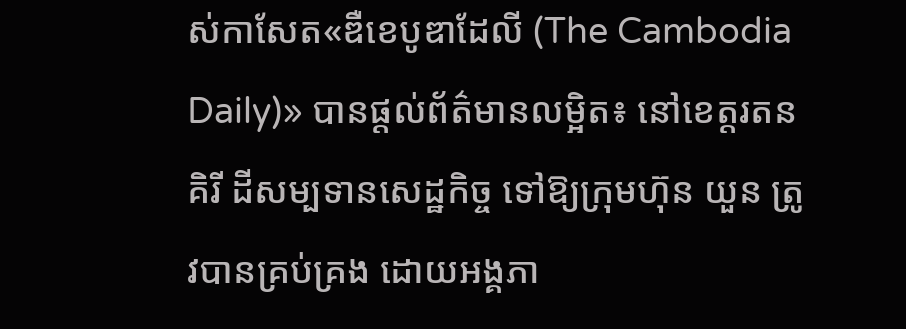ស់កាសែត«ឌឺខេបូឌាដែលី (The Cambodia Daily)» បានផ្តល់ព័ត៌មានលម្អិត៖ នៅខេត្តរតនគិរី ដីសម្បទានសេដ្ឋកិច្ច ទៅឱ្យក្រុមហ៊ុន យួន ត្រូវបានគ្រប់គ្រង ដោយអង្គភា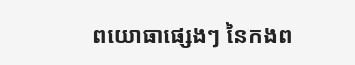ពយោធាផ្សេងៗ នៃកងព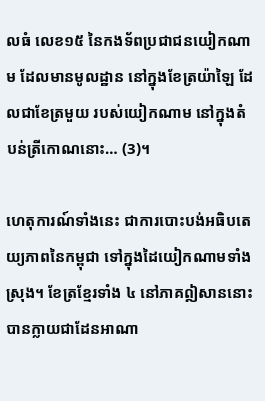លធំ លេខ១៥ នៃកងទ័ពប្រជាជនយៀកណាម ដែលមានមូលដ្ឋាន នៅក្នុងខែត្រយ៉ាឡៃ ដែលជាខែត្រមួយ របស់យៀកណាម នៅក្នុងតំបន់ត្រីកោណនោះ… (3)។

ហេតុការណ៍ទាំងនេះ ជាការបោះបង់អធិបតេយ្យភាពនៃកម្ពុជា ទៅក្នុងដៃយៀកណាមទាំងស្រុង។ ខែត្រខ្មែរទាំង ៤ នៅភាគឦសាននោះ បានក្លាយជាដែនអាណា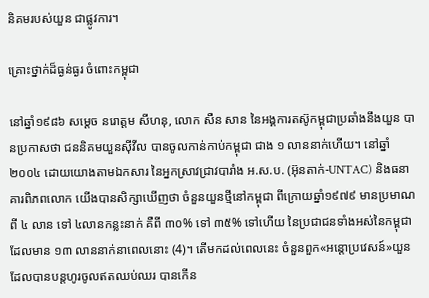និគមរបស់យួន ជាផ្លូវការ។

គ្រោះថ្នាក់ដ៏ធ្ងន់ធ្ងរ ចំពោះកម្ពុជា

នៅឆ្នាំ១៩៨៦ សម្តេច នរោត្តម សីហនុ, លោក សឺន សាន នៃអង្គការតស៊ូកម្ពុជាប្រឆាំងនឹងយួន បានប្រកាសថា ជននិគមយួនស៊ីវីល បានចូលកាន់កាប់កម្ពុជា ជាង ១ លាននាក់ហើយ។ នៅឆ្នាំ២០០៤ ដោយយោងតាមឯកសារ នៃអ្នកស្រាវជ្រាវបារាំង អ.ស.ប. (អ៊ុនតាក់-UNTAC) និងធនាគារពិភពលោក យើងបានសិក្សាឃើញថា ចំនួនយួនថ្មីនៅកម្ពុជា ពីក្រោយឆ្នាំ១៩៧៩ មានប្រមាណពី ៤ លាន ទៅ ៤លានកន្លះនាក់ គឺពី ៣០% ទៅ ៣៥% ទៅហើយ នៃប្រជាជនទាំងអស់នៃកម្ពុជា ដែលមាន ១៣ លាននាក់នាពេលនោះ (4)។ តើមកដល់ពេលនេះ ចំនួនពួក«អន្តោប្រវេសន៍»យួន ដែលបានបន្តហូរចូលឥតឈប់ឈរ បានកើន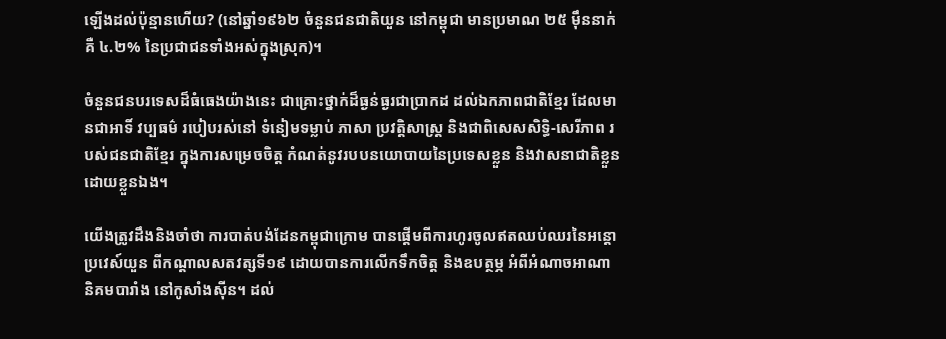ឡើងដល់ប៉ុន្មានហើយ? (នៅឆ្នាំ១៩៦២ ចំនួនជនជាតិយួន នៅកម្ពុជា មានប្រមាណ ២៥ ម៉ឹននាក់ គឺ ៤.២% នៃប្រជាជនទាំងអស់ក្នុងស្រុក)។

ចំនួនជនបរទេសដ៏ធំធេងយ៉ាងនេះ ជាគ្រោះថ្នាក់ដ៏ធ្ងន់ធ្ងរជាប្រាកដ ដល់ឯកភាពជាតិខ្មែរ ដែលមានជាអាទិ៍ វប្បធម៌ របៀបរស់នៅ ទំនៀមទម្លាប់ ភាសា ប្រវត្តិសាស្ត្រ និងជាពិសេសសិទ្ធិ-សេរីភាព របស់ជនជាតិខ្មែរ ក្នុងការសម្រេចចិត្ត កំណត់នូវរបបនយោបាយនៃប្រទេសខ្លួន និងវាសនាជាតិខ្លួនដោយខ្លួនឯង។

យើងត្រូវដឹងនិងចាំថា ការបាត់បង់ដែនកម្ពុជាក្រោម បានផ្តើមពីការហូរចូលឥតឈប់ឈរនៃអន្តោប្រវេស៍យួន ពីកណ្តាលសតវត្សទី១៩ ដោយបានការលើកទឹកចិត្ត និងឧបត្ថម្ភ អំពីអំណាចអាណានិគមបារាំង នៅកូសាំងស៊ីន។ ដល់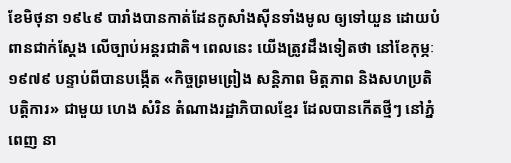ខែមិថុនា ១៩៤៩ បារាំងបានកាត់ដែនកូសាំងស៊ីនទាំងមូល ឲ្យទៅយួន ដោយបំពានជាក់ស្តែង លើច្បាប់អន្តរជាតិ។ ពេលនេះ យើងត្រូវដឹងទៀតថា នៅខែកុម្ភៈ ១៩៧៩ បន្ទាប់ពីបានបង្កើត «កិច្ចព្រមព្រៀង សន្តិភាព មិត្តភាព និងសហប្រតិបត្តិការ» ជាមួយ ហេង សំរិន តំណាងរដ្ឋាភិបាលខ្មែរ ដែលបានកើតថ្មីៗ នៅភ្នំពេញ នា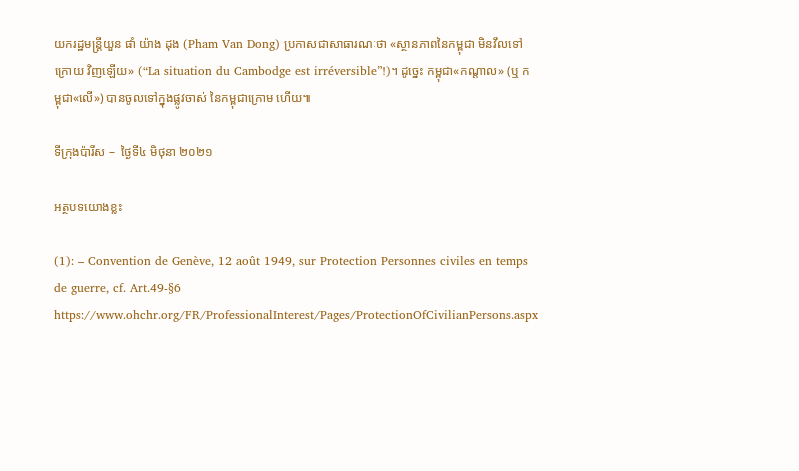យករដ្ឋមន្រ្តីយួន ផាំ យ៉ាង ដុង (Pham Van Dong) ប្រកាសជាសាធារណៈថា «ស្ថានភាពនៃកម្ពុជា មិនវឹលទៅក្រោយ វិញឡើយ» (“La situation du Cambodge est irréversible”!)។ ដូច្នេះ កម្ពុជា«កណ្តាល» (ឬ កម្ពុជា«លើ») បានចូលទៅក្នុងផ្លូវចាស់ នៃកម្ពុជាក្រោម ហើយ៕

ទីក្រុងប៉ារីស –  ថ្ងៃទី៤ មិថុនា ២០២១

អត្ថបទយោងខ្លះ

(1): – Convention de Genève, 12 août 1949, sur Protection Personnes civiles en temps de guerre, cf. Art.49-§6 https://www.ohchr.org/FR/ProfessionalInterest/Pages/ProtectionOfCivilianPersons.aspx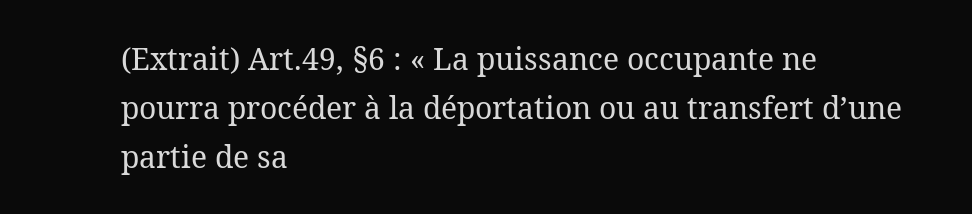(Extrait) Art.49, §6 : « La puissance occupante ne pourra procéder à la déportation ou au transfert d’une partie de sa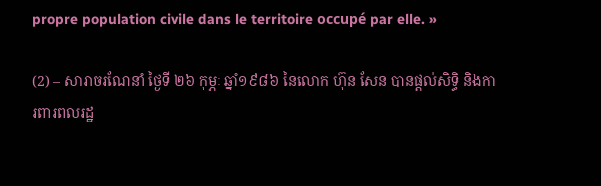propre population civile dans le territoire occupé par elle. »

(2) – សារាចរណែនាំ ថ្ងៃទី ២៦ កុម្ភៈ ឆ្នាំ១៩៨៦ នៃលោក ហ៊ុន សែន បានផ្តល់សិទ្ធិ និងការពារពលរដ្ឋ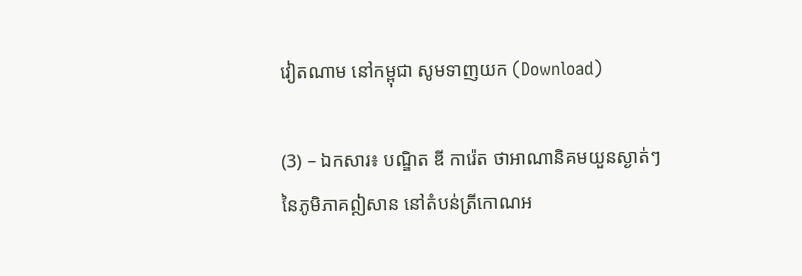វៀតណាម នៅកម្ពុជា សូមទាញយក (Download)

(3) – ឯកសារ៖ បណ្ឌិត ឌី ការ៉េត ថាអាណានិគមយួនស្ងាត់ៗ នៃភូមិភាគឦសាន នៅតំបន់ត្រីកោណអ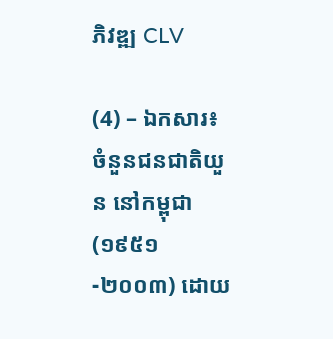ភិវឌ្ឍ CLV

(4) – ឯកសារ៖ ចំនួនជនជាតិយួន នៅកម្ពុជា (១៩៥១-២០០៣) ដោយ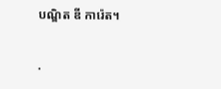បណ្ឌិត ឌី ការ៉េត។

.